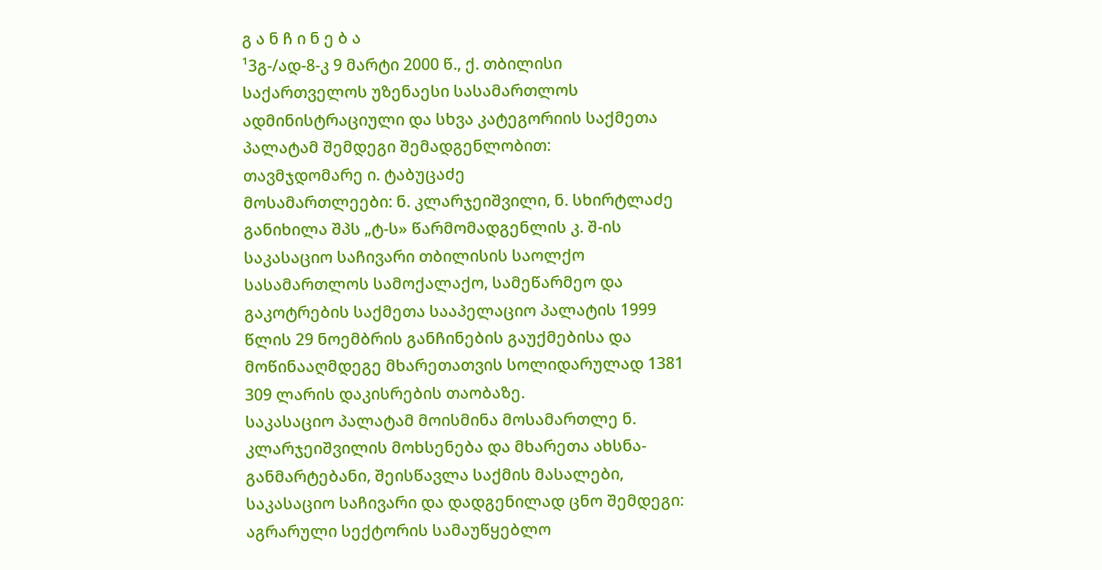გ ა ნ ჩ ი ნ ე ბ ა
¹3გ-/ად-8-კ 9 მარტი 2000 წ., ქ. თბილისი
საქართველოს უზენაესი სასამართლოს ადმინისტრაციული და სხვა კატეგორიის საქმეთა პალატამ შემდეგი შემადგენლობით:
თავმჯდომარე ი. ტაბუცაძე
მოსამართლეები: ნ. კლარჯეიშვილი, ნ. სხირტლაძე
განიხილა შპს „ტ-ს» წარმომადგენლის კ. შ-ის საკასაციო საჩივარი თბილისის საოლქო სასამართლოს სამოქალაქო, სამეწარმეო და გაკოტრების საქმეთა სააპელაციო პალატის 1999 წლის 29 ნოემბრის განჩინების გაუქმებისა და მოწინააღმდეგე მხარეთათვის სოლიდარულად 1381 309 ლარის დაკისრების თაობაზე.
საკასაციო პალატამ მოისმინა მოსამართლე ნ. კლარჯეიშვილის მოხსენება და მხარეთა ახსნა-განმარტებანი, შეისწავლა საქმის მასალები, საკასაციო საჩივარი და დადგენილად ცნო შემდეგი:
აგრარული სექტორის სამაუწყებლო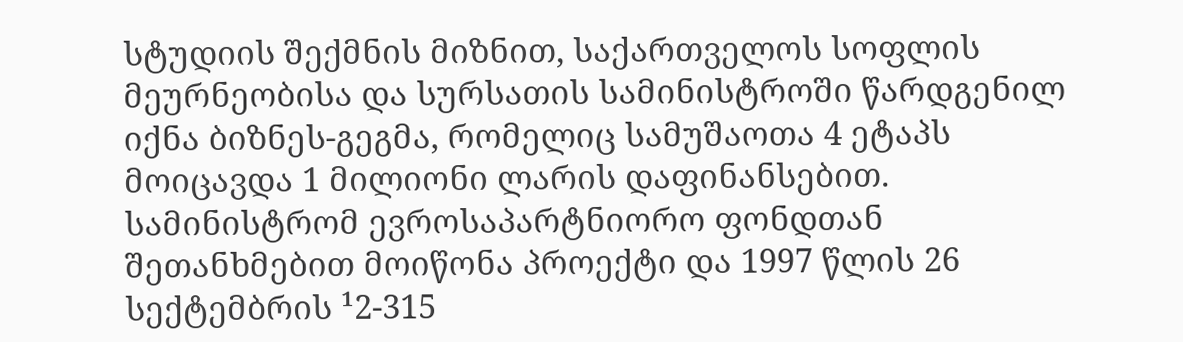სტუდიის შექმნის მიზნით, საქართველოს სოფლის მეურნეობისა და სურსათის სამინისტროში წარდგენილ იქნა ბიზნეს-გეგმა, რომელიც სამუშაოთა 4 ეტაპს მოიცავდა 1 მილიონი ლარის დაფინანსებით. სამინისტრომ ევროსაპარტნიორო ფონდთან შეთანხმებით მოიწონა პროექტი და 1997 წლის 26 სექტემბრის ¹2-315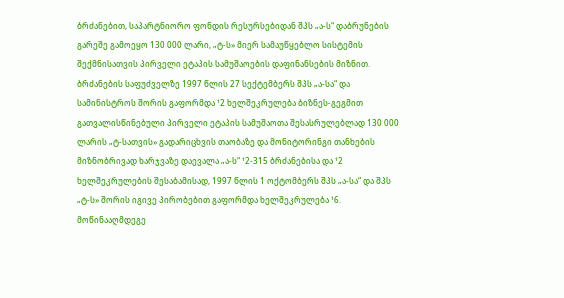ბრძანებით, საპარტნიორო ფონდის რესურსებიდან შპს „ა-ს“ დაბრუნების გარეშე გამოეყო 130 000 ლარი, „ტ-ს» მიერ სამაუწყებლო სისტემის შექმნისათვის პირველი ეტაპის სამუშაოების დაფინანსების მიზნით. ბრძანების საფუძველზე 1997 წლის 27 სექტემბერს შპს „ა-სა“ და სამინისტროს შორის გაფორმდა ¹2 ხელშეკრულება ბიზნეს-გეგმით გათვალისწინებული პირველი ეტაპის სამუშაოთა შესასრულებლად 130 000 ლარის „ტ-სათვის» გადარიცხვის თაობაზე და მონიტორინგი თანხების მიზნობრივად ხარჯვაზე დაევალა „ა-ს“ ¹2-315 ბრძანებისა და ¹2 ხელშეკრულების შესაბამისად, 1997 წლის 1 ოქტომბერს შპს „ა-სა“ და შპს „ტ-ს» შორის იგივე პირობებით გაფორმდა ხელშეკრულება ¹6. მოწინააღმდეგე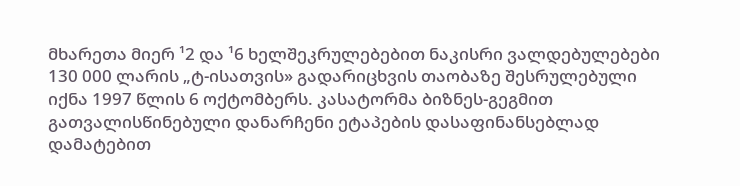მხარეთა მიერ ¹2 და ¹6 ხელშეკრულებებით ნაკისრი ვალდებულებები 130 000 ლარის „ტ-ისათვის» გადარიცხვის თაობაზე შესრულებული იქნა 1997 წლის 6 ოქტომბერს. კასატორმა ბიზნეს-გეგმით გათვალისწინებული დანარჩენი ეტაპების დასაფინანსებლად დამატებით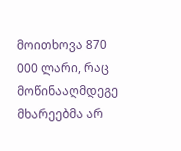მოითხოვა 870 000 ლარი, რაც მოწინააღმდეგე მხარეებმა არ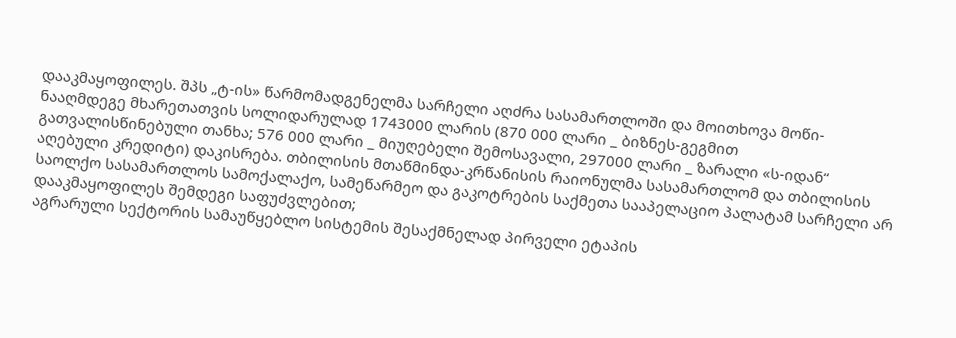დააკმაყოფილეს. შპს „ტ-ის» წარმომადგენელმა სარჩელი აღძრა სასამართლოში და მოითხოვა მოწი-ნააღმდეგე მხარეთათვის სოლიდარულად 1743000 ლარის (870 000 ლარი _ ბიზნეს-გეგმით გათვალისწინებული თანხა; 576 000 ლარი _ მიუღებელი შემოსავალი, 297000 ლარი _ ზარალი «ს-იდან“ აღებული კრედიტი) დაკისრება. თბილისის მთაწმინდა-კრწანისის რაიონულმა სასამართლომ და თბილისის საოლქო სასამართლოს სამოქალაქო, სამეწარმეო და გაკოტრების საქმეთა სააპელაციო პალატამ სარჩელი არ დააკმაყოფილეს შემდეგი საფუძვლებით;
აგრარული სექტორის სამაუწყებლო სისტემის შესაქმნელად პირველი ეტაპის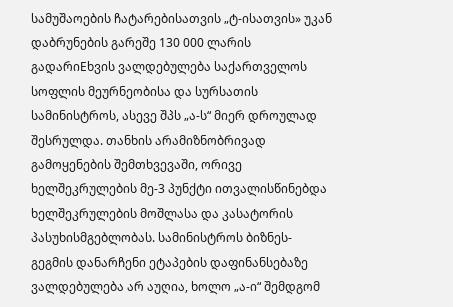სამუშაოების ჩატარებისათვის „ტ-ისათვის» უკან დაბრუნების გარეშე 130 000 ლარის გადარიEხვის ვალდებულება საქართველოს სოფლის მეურნეობისა და სურსათის სამინისტროს, ასევე შპს „ა-ს“ მიერ დროულად შესრულდა. თანხის არამიზნობრივად გამოყენების შემთხვევაში, ორივე ხელშეკრულების მე-3 პუნქტი ითვალისწინებდა ხელშეკრულების მოშლასა და კასატორის პასუხისმგებლობას. სამინისტროს ბიზნეს-გეგმის დანარჩენი ეტაპების დაფინანსებაზე ვალდებულება არ აუღია, ხოლო „ა-ი“ შემდგომ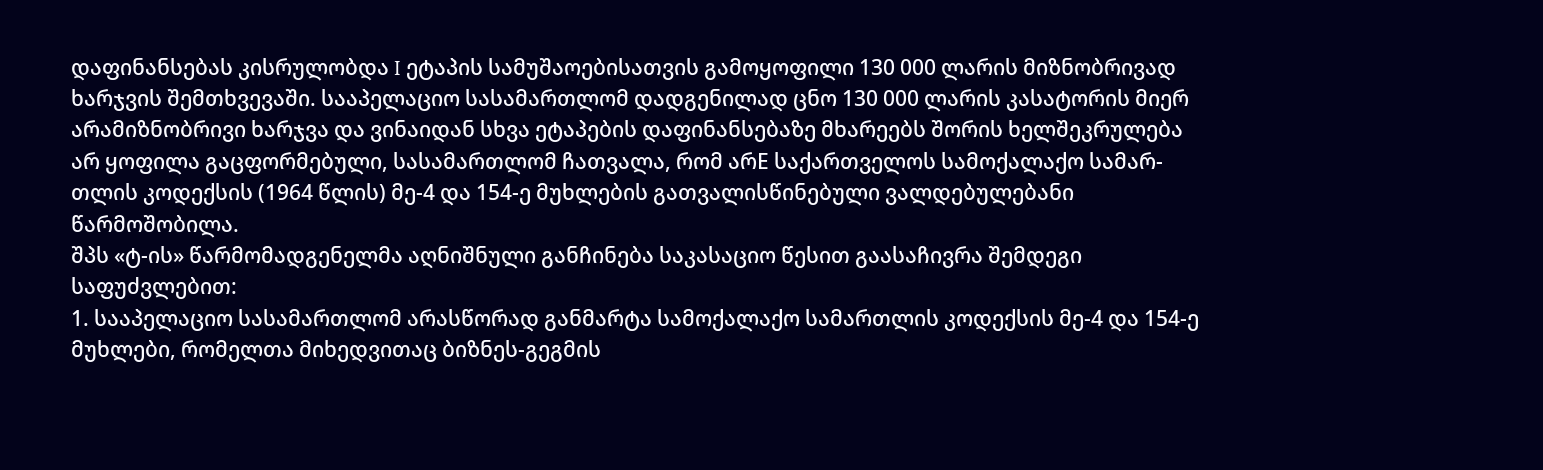დაფინანსებას კისრულობდა I ეტაპის სამუშაოებისათვის გამოყოფილი 130 000 ლარის მიზნობრივად ხარჯვის შემთხვევაში. სააპელაციო სასამართლომ დადგენილად ცნო 130 000 ლარის კასატორის მიერ არამიზნობრივი ხარჯვა და ვინაიდან სხვა ეტაპების დაფინანსებაზე მხარეებს შორის ხელშეკრულება არ ყოფილა გაცფორმებული, სასამართლომ ჩათვალა, რომ არE საქართველოს სამოქალაქო სამარ-თლის კოდექსის (1964 წლის) მე-4 და 154-ე მუხლების გათვალისწინებული ვალდებულებანი წარმოშობილა.
შპს «ტ-ის» წარმომადგენელმა აღნიშნული განჩინება საკასაციო წესით გაასაჩივრა შემდეგი საფუძვლებით:
1. სააპელაციო სასამართლომ არასწორად განმარტა სამოქალაქო სამართლის კოდექსის მე-4 და 154-ე მუხლები, რომელთა მიხედვითაც ბიზნეს-გეგმის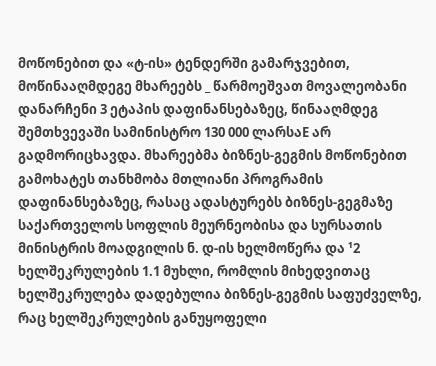მოწონებით და «ტ-ის» ტენდერში გამარჯვებით, მოწინააღმდეგე მხარეებს _ წარმოეშვათ მოვალეობანი დანარჩენი 3 ეტაპის დაფინანსებაზეც, წინააღმდეგ შემთხვევაში სამინისტრო 130 000 ლარსაE არ გადმორიცხავდა. მხარეებმა ბიზნეს-გეგმის მოწონებით გამოხატეს თანხმობა მთლიანი პროგრამის დაფინანსებაზეც, რასაც ადასტურებს ბიზნეს-გეგმაზე საქართველოს სოფლის მეურნეობისა და სურსათის მინისტრის მოადგილის ნ. დ-ის ხელმოწერა და ¹2 ხელშეკრულების 1.1 მუხლი, რომლის მიხედვითაც ხელშეკრულება დადებულია ბიზნეს-გეგმის საფუძველზე, რაც ხელშეკრულების განუყოფელი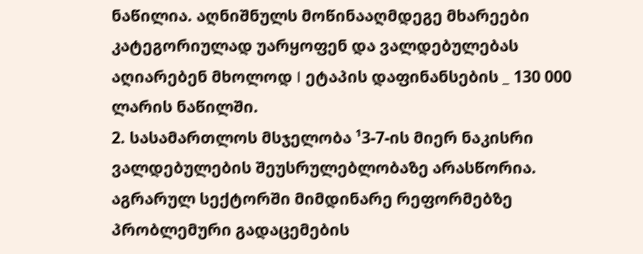ნაწილია. აღნიშნულს მოწინააღმდეგე მხარეები კატეგორიულად უარყოფენ და ვალდებულებას აღიარებენ მხოლოდ I ეტაპის დაფინანსების _ 130 000 ლარის ნაწილში.
2. სასამართლოს მსჯელობა ¹3-7-ის მიერ ნაკისრი ვალდებულების შეუსრულებლობაზე არასწორია. აგრარულ სექტორში მიმდინარე რეფორმებზე პრობლემური გადაცემების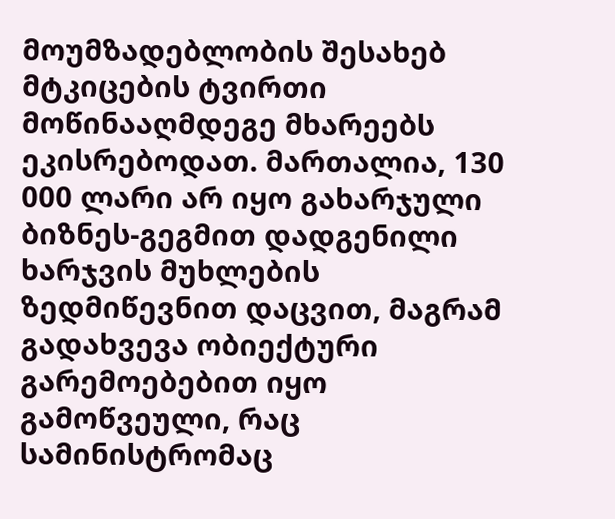მოუმზადებლობის შესახებ მტკიცების ტვირთი მოწინააღმდეგე მხარეებს ეკისრებოდათ. მართალია, 130 000 ლარი არ იყო გახარჯული ბიზნეს-გეგმით დადგენილი ხარჯვის მუხლების ზედმიწევნით დაცვით, მაგრამ გადახვევა ობიექტური გარემოებებით იყო გამოწვეული, რაც სამინისტრომაც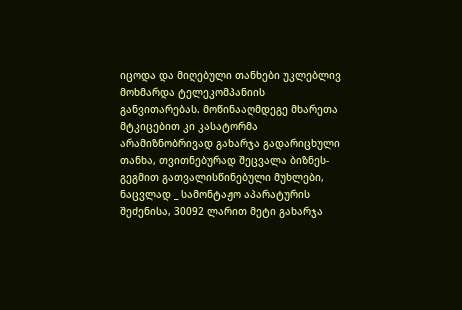იცოდა და მიღებული თანხები უკლებლივ მოხმარდა ტელეკომპანიის განვითარებას. მოწინააღმდეგე მხარეთა მტკიცებით კი კასატორმა არამიზნობრივად გახარჯა გადარიცხული თანხა, თვითნებურად შეცვალა ბიზნეს-გეგმით გათვალისწინებული მუხლები, ნაცვლად _ სამონტაჟო აპარატურის შეძენისა, 30092 ლარით მეტი გახარჯა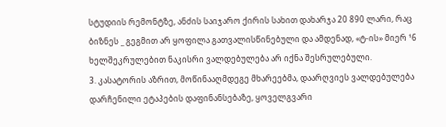სტუდიის რემონტზე, ანძის საიჯარო ქირის სახით დახარჯა 20 890 ლარი, რაც ბიზნეს _ გეგმით არ ყოფილა გათვალისწინებული და ამდენად, «ტ-ის» მიერ ¹6 ხელშეკრულებით ნაკისრი ვალდებულება არ იქნა შესრულებული.
3. კასატორის აზრით, მოწინააღმდეგე მხარეებმა, დაარღვიეს ვალდებულება დარჩენილი ეტაპების დაფინანსებაზე, ყოველგვარი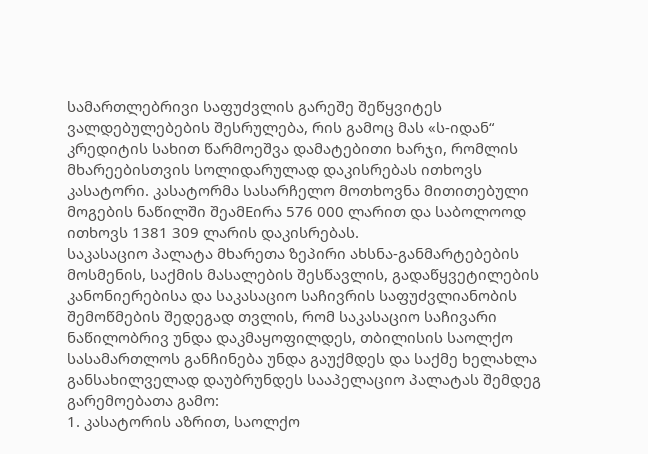სამართლებრივი საფუძვლის გარეშე შეწყვიტეს ვალდებულებების შესრულება, რის გამოც მას «ს-იდან“ კრედიტის სახით წარმოეშვა დამატებითი ხარჯი, რომლის მხარეებისთვის სოლიდარულად დაკისრებას ითხოვს კასატორი. კასატორმა სასარჩელო მოთხოვნა მითითებული მოგების ნაწილში შეამEირა 576 000 ლარით და საბოლოოდ ითხოვს 1381 309 ლარის დაკისრებას.
საკასაციო პალატა მხარეთა ზეპირი ახსნა-განმარტებების მოსმენის, საქმის მასალების შესწავლის, გადაწყვეტილების კანონიერებისა და საკასაციო საჩივრის საფუძვლიანობის შემოწმების შედეგად თვლის, რომ საკასაციო საჩივარი ნაწილობრივ უნდა დაკმაყოფილდეს, თბილისის საოლქო სასამართლოს განჩინება უნდა გაუქმდეს და საქმე ხელახლა განსახილველად დაუბრუნდეს სააპელაციო პალატას შემდეგ გარემოებათა გამო:
1. კასატორის აზრით, საოლქო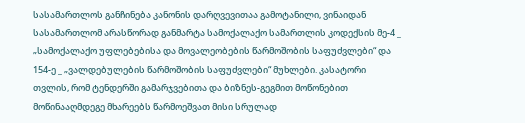სასამართლოს განჩინება კანონის დარღვევითაა გამოტანილი, ვინაიდან სასამართლომ არასწორად განმარტა სამოქალაქო სამართლის კოდექსის მე-4 _ „სამოქალაქო უფლებებისა და მოვალეობების წარმოშობის საფუძვლები“ და 154-ე _ „ვალდებულების წარმოშობის საფუძვლები“ მუხლები. კასატორი თვლის, რომ ტენდერში გამარჯვებითა და ბიზნეს-გეგმით მოწონებით მოწინააღმდეგე მხარეებს წარმოეშვათ მისი სრულად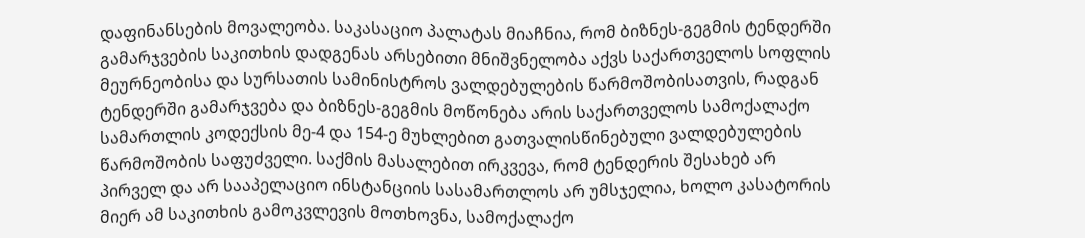დაფინანსების მოვალეობა. საკასაციო პალატას მიაჩნია, რომ ბიზნეს-გეგმის ტენდერში გამარჯვების საკითხის დადგენას არსებითი მნიშვნელობა აქვს საქართველოს სოფლის მეურნეობისა და სურსათის სამინისტროს ვალდებულების წარმოშობისათვის, რადგან ტენდერში გამარჯვება და ბიზნეს-გეგმის მოწონება არის საქართველოს სამოქალაქო სამართლის კოდექსის მე-4 და 154-ე მუხლებით გათვალისწინებული ვალდებულების წარმოშობის საფუძველი. საქმის მასალებით ირკვევა, რომ ტენდერის შესახებ არ პირველ და არ სააპელაციო ინსტანციის სასამართლოს არ უმსჯელია, ხოლო კასატორის მიერ ამ საკითხის გამოკვლევის მოთხოვნა, სამოქალაქო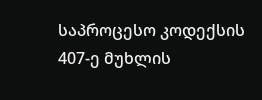საპროცესო კოდექსის 407-ე მუხლის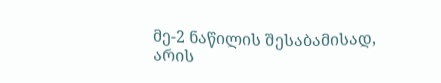მე-2 ნაწილის შესაბამისად, არის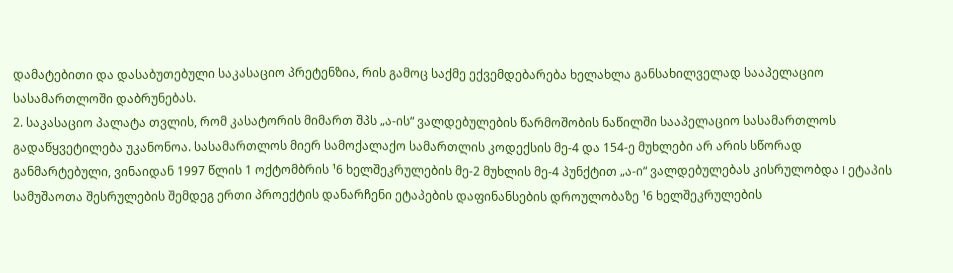დამატებითი და დასაბუთებული საკასაციო პრეტენზია, რის გამოც საქმე ექვემდებარება ხელახლა განსახილველად სააპელაციო სასამართლოში დაბრუნებას.
2. საკასაციო პალატა თვლის, რომ კასატორის მიმართ შპს „ა-ის“ ვალდებულების წარმოშობის ნაწილში სააპელაციო სასამართლოს გადაწყვეტილება უკანონოა. სასამართლოს მიერ სამოქალაქო სამართლის კოდექსის მე-4 და 154-ე მუხლები არ არის სწორად განმარტებული, ვინაიდან 1997 წლის 1 ოქტომბრის ¹6 ხელშეკრულების მე-2 მუხლის მე-4 პუნქტით „ა-ი“ ვალდებულებას კისრულობდა I ეტაპის სამუშაოთა შესრულების შემდეგ ერთი პროექტის დანარჩენი ეტაპების დაფინანსების დროულობაზე ¹6 ხელშეკრულების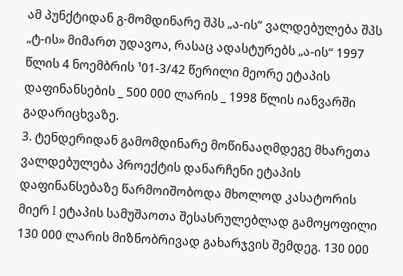ამ პუნქტიდან გ-მომდინარე შპს „ა-ის“ ვალდებულება შპს „ტ-ის» მიმართ უდავოა, რასაც ადასტურებს „ა-ის“ 1997 წლის 4 ნოემბრის ¹01-3/42 წერილი მეორე ეტაპის დაფინანსების _ 500 000 ლარის _ 1998 წლის იანვარში გადარიცხვაზე.
3. ტენდერიდან გამომდინარე მოწინააღმდეგე მხარეთა ვალდებულება პროექტის დანარჩენი ეტაპის დაფინანსებაზე წარმოიშობოდა მხოლოდ კასატორის მიერ I ეტაპის სამუშაოთა შესასრულებლად გამოყოფილი 130 000 ლარის მიზნობრივად გახარჯვის შემდეგ. 130 000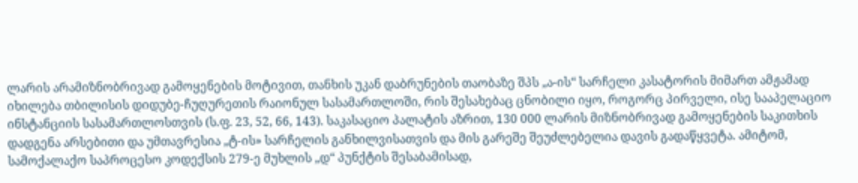ლარის არამიზნობრივად გამოყენების მოტივით, თანხის უკან დაბრუნების თაობაზე შპს „ა-ის“ სარჩელი კასატორის მიმართ ამჟამად იხილება თბილისის დიდუბე-ჩუღურეთის რაიონულ სასამართლოში, რის შესახებაც ცნობილი იყო, როგორც პირველი, ისე სააპელაციო ინსტანციის სასამართლოსთვის (ს.ფ. 23, 52, 66, 143). საკასაციო პალატის აზრით, 130 000 ლარის მიზნობრივად გამოყენების საკითხის დადგენა არსებითი და უმთავრესია „ტ-ის» სარჩელის განხილვისათვის და მის გარეშე შეუძლებელია დავის გადაწყვეტა. ამიტომ, სამოქალაქო საპროცესო კოდექსის 279-ე მუხლის „დ“ პუნქტის შესაბამისად,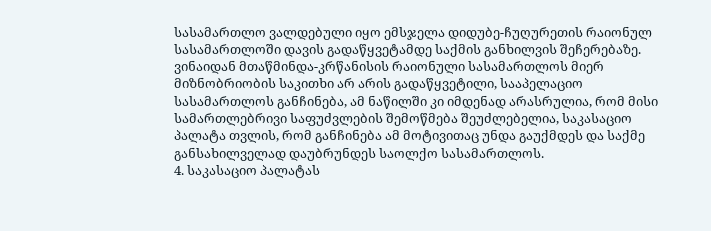სასამართლო ვალდებული იყო ემსჯელა დიდუბე-ჩუღურეთის რაიონულ სასამართლოში დავის გადაწყვეტამდე საქმის განხილვის შეჩერებაზე. ვინაიდან მთაწმინდა-კრწანისის რაიონული სასამართლოს მიერ მიზნობრიობის საკითხი არ არის გადაწყვეტილი, სააპელაციო სასამართლოს განჩინება, ამ ნაწილში კი იმდენად არასრულია, რომ მისი სამართლებრივი საფუძვლების შემოწმება შეუძლებელია, საკასაციო პალატა თვლის, რომ განჩინება ამ მოტივითაც უნდა გაუქმდეს და საქმე განსახილველად დაუბრუნდეს საოლქო სასამართლოს.
4. საკასაციო პალატას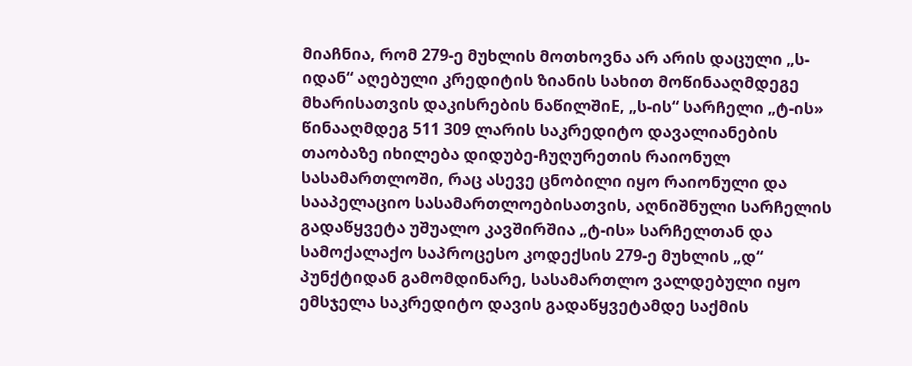მიაჩნია, რომ 279-ე მუხლის მოთხოვნა არ არის დაცული „ს-იდან“ აღებული კრედიტის ზიანის სახით მოწინააღმდეგე მხარისათვის დაკისრების ნაწილშიE, „ს-ის“ სარჩელი „ტ-ის» წინააღმდეგ 511 309 ლარის საკრედიტო დავალიანების თაობაზე იხილება დიდუბე-ჩუღურეთის რაიონულ სასამართლოში, რაც ასევე ცნობილი იყო რაიონული და სააპელაციო სასამართლოებისათვის, აღნიშნული სარჩელის გადაწყვეტა უშუალო კავშირშია „ტ-ის» სარჩელთან და სამოქალაქო საპროცესო კოდექსის 279-ე მუხლის „დ“ პუნქტიდან გამომდინარე, სასამართლო ვალდებული იყო ემსჯელა საკრედიტო დავის გადაწყვეტამდე საქმის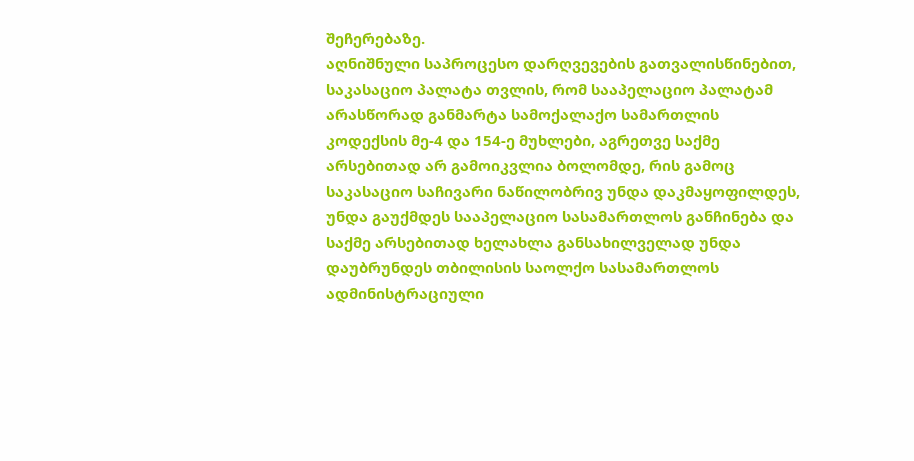შეჩერებაზე.
აღნიშნული საპროცესო დარღვევების გათვალისწინებით, საკასაციო პალატა თვლის, რომ სააპელაციო პალატამ არასწორად განმარტა სამოქალაქო სამართლის კოდექსის მე-4 და 154-ე მუხლები, აგრეთვე საქმე არსებითად არ გამოიკვლია ბოლომდე, რის გამოც საკასაციო საჩივარი ნაწილობრივ უნდა დაკმაყოფილდეს, უნდა გაუქმდეს სააპელაციო სასამართლოს განჩინება და საქმე არსებითად ხელახლა განსახილველად უნდა დაუბრუნდეს თბილისის საოლქო სასამართლოს ადმინისტრაციული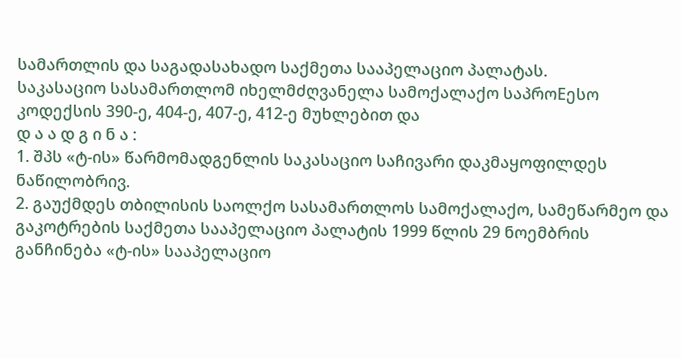სამართლის და საგადასახადო საქმეთა სააპელაციო პალატას.
საკასაციო სასამართლომ იხელმძღვანელა სამოქალაქო საპროEესო კოდექსის 390-ე, 404-ე, 407-ე, 412-ე მუხლებით და
დ ა ა დ გ ი ნ ა :
1. შპს «ტ-ის» წარმომადგენლის საკასაციო საჩივარი დაკმაყოფილდეს ნაწილობრივ.
2. გაუქმდეს თბილისის საოლქო სასამართლოს სამოქალაქო, სამეწარმეო და გაკოტრების საქმეთა სააპელაციო პალატის 1999 წლის 29 ნოემბრის განჩინება «ტ-ის» სააპელაციო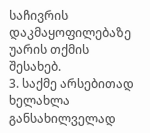საჩივრის დაკმაყოფილებაზე უარის თქმის შესახებ.
3. საქმე არსებითად ხელახლა განსახილველად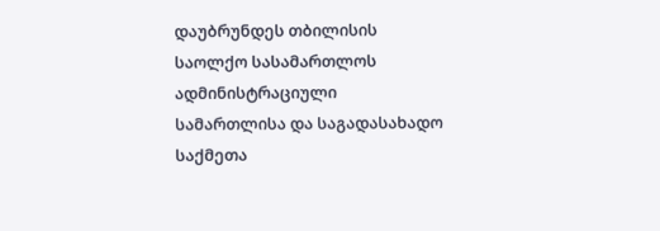დაუბრუნდეს თბილისის საოლქო სასამართლოს ადმინისტრაციული სამართლისა და საგადასახადო საქმეთა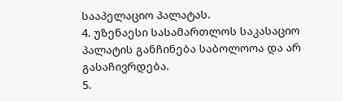სააპელაციო პალატას.
4. უზენაესი სასამართლოს საკასაციო პალატის განჩინება საბოლოოა და არ გასაჩივრდება.
5.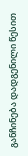განჩინება დადგენილი წესით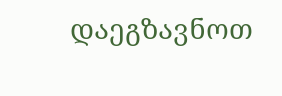დაეგზავნოთ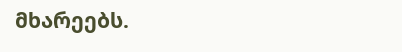მხარეებს.